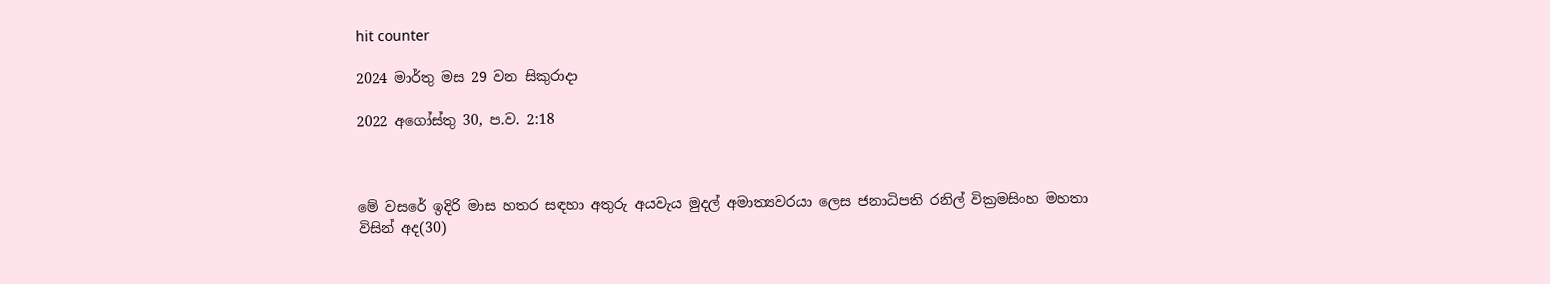hit counter

2024 මාර්තු මස 29 වන සිකුරාදා

2022 අගෝස්‍තු 30, ප.ව. 2:18



මේ වසරේ ඉදිරි මාස හතර සඳහා අතුරු අයවැය මුදල් අමාත්‍යවරයා ලෙස ජනාධිපති රනිල් වික්‍රමසිංහ මහතා විසින් අද(30)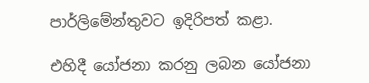පාර්ලිමේන්තුවට ඉදිරිපත් කළා.

එහිදී යෝජනා කරනු ලබන යෝජනා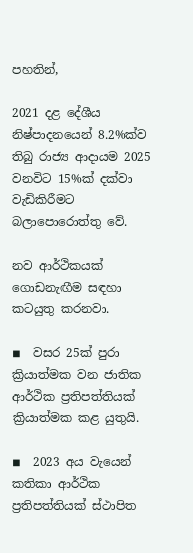පහතින්,

2021 දළ දේශීය නිෂ්පාදනයෙන් 8.2%ක්ව තිබු රාජ්‍ය ආදායම 2025 වනවිට 15%ක් දක්වා වැඩිකිරීමට බලාපොරොත්තු වේ.

නව ආර්ථිකයක් ගොඩනැඟීම සඳහා කටයුතු කරනවා.

◾  වසර 25ක් පුරා ක්‍රියාත්මක වන ජාතික ආර්ථික ප්‍රතිපත්තියක් ක්‍රියාත්මක කළ යුතුයි.

◾  2023 අය වැයෙන් කතිකා ආර්ථික ප්‍රතිපත්තියක් ස්ථාපිත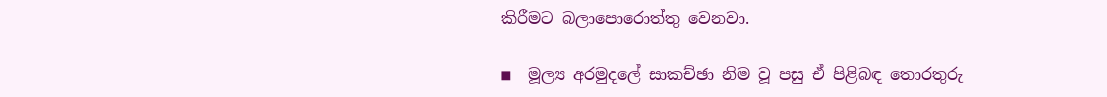කිරීමට බලාපොරොත්තු වෙනවා.

◾  මූල්‍ය අරමුදලේ සාකච්ඡා නිම වූ පසු ඒ පිළිබඳ තොරතුරු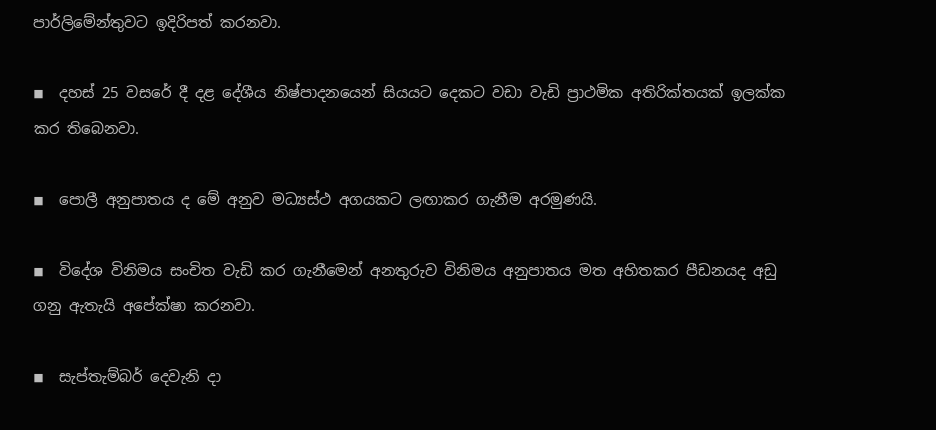පාර්ලිමේන්තුවට ඉදිරිපත් කරනවා.

◾  දහස් 25 වසරේ දී දළ දේශීය නිෂ්පාදනයෙන් සියයට දෙකට වඩා වැඩි ප්‍රාථමික අතිරික්තයක් ඉලක්ක කර තිබෙනවා.

◾  පොලී අනුපාතය ද මේ අනුව මධ්‍යස්ථ අගයකට ලඟාකර ගැනීම අරමුණයි.

◾  විදේශ විනිමය සංචිත වැඩි කර ගැනීමෙන් අනතුරුව විනිමය අනුපාතය මත අහිතකර පීඩනයද අඩු ගනු ඇතැයි අපේක්ෂා කරනවා.

◾  සැප්තැම්බර් දෙවැනි දා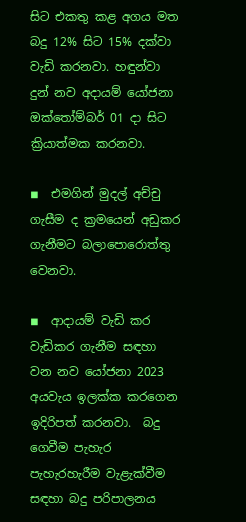සිට එකතු කළ අගය මත බදු 12% සිට 15% දක්වා වැඩි කරනවා. හඳුන්වා දුන් නව අදායම් යෝජනා ඔක්තෝම්බර් 01 දා සිට ක්‍රියාත්මක කරනවා.

◾  එමගින් මුදල් අච්චු ගැසීම ද ක්‍රමයෙන් අඩුකර ගැනීමට බලාපොරොත්තු වෙනවා.

◾  ආදායම් වැඩි කර වැඩිකර ගැනීම සඳහා වන නව යෝජනා 2023 අයවැය ඉලක්ක කරගෙන ඉදිරිපත් කරනවා.  බදු ගෙවීම පැහැර පැහැරහැරීම වැළැක්වීම සඳහා බදු පරිපාලනය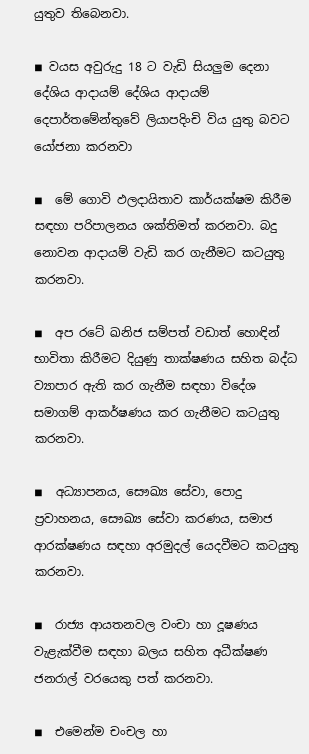යුතුව තිබෙනවා.

◾ වයස අවුරුදු 18 ට වැඩි සියලුම දෙනා දේශිය ආදායම් දේශිය ආදායම් දෙපාර්තමේන්තුවේ ලියාපදිංචි විය යුතු බවට යෝජනා කරනවා

◾  මේ ගොවි ඵලදායිතාව කාර්යක්ෂම කිරීම සඳහා පරිපාලනය ශක්තිමත් කරනවා. බදු නොවන ආදායම් වැඩි කර ගැනීමට කටයුතු කරනවා.

◾  අප රටේ ඛනිජ සම්පත් වඩාත් හොඳින් භාවිතා කිරීමට දියුණු තාක්ෂණය සහිත බද්ධ ව්‍යාපාර ඇති කර ගැනීම සඳහා විදේශ සමාගම් ආකර්ෂණය කර ගැනීමට කටයුතු කරනවා.

◾  අධ්‍යාපනය, සෞඛ්‍ය සේවා, පොදු ප්‍රවාහනය, සෞඛ්‍ය සේවා කරණය, සමාජ ආරක්ෂණය සඳහා අරමුදල් යෙදවීමට කටයුතු කරනවා.

◾  රාජ්‍ය ආයතනවල වංචා හා දූෂණය වැළැක්වීම සඳහා බලය සහිත අධීක්ෂණ ජනරාල් වරයෙකු පත් කරනවා.

◾  එමෙන්ම චංචල හා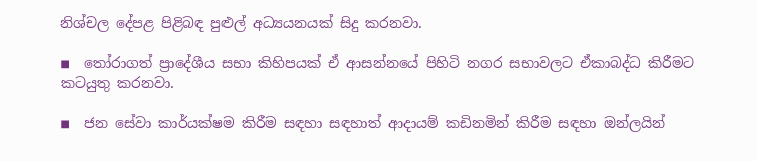නිශ්චල දේපළ පිළිබඳ පුළුල් අධ්‍යයනයක් සිදු කරනවා.

◾  තෝරාගත් ප්‍රාදේශීය සභා කිහිපයක් ඒ ආසන්නයේ පිහිටි නගර සභාවලට ඒකාබද්ධ කිරීමට කටයුතු කරනවා.

◾  ජන සේවා කාර්යක්ෂම කිරීම සඳහා සඳහාත් ආදායම් කඩිනමින් කිරීම සඳහා ඔන්ලයින්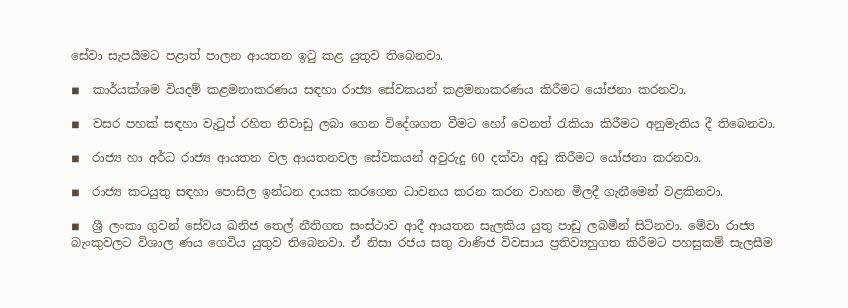සේවා සැපයීමට පළාත් පාලන ආයතන ඉටු කළ යුතුව තිබෙනවා.

◾  කාර්යක්ශම වියදම් කළමනාකරණය සඳහා රාජ්‍ය සේවකයන් කළමනාකරණය කිරීමට යෝජනා කරනවා.

◾  වසර පහක් සඳහා වැටුප් රහිත නිවාඩු ලබා ගෙන විදේශගත වීමට හෝ වෙනත් රැකියා කිරීමට අනුමැතිය දී තිබෙනවා.

◾  රාජ්‍ය හා අර්ධ රාජ්‍ය ආයතන වල ආයතනවල සේවකයන් අවුරුදු 60 දක්වා අඩු කිරීමට යෝජනා කරනවා.

◾  රාජ්‍ය කටයුතු සඳහා පොසිල ඉන්ධන දායක කරගෙන ධාවනය කරන කරන වාහන මිලදී ගැනීමෙන් වළකිනවා.

◾  ශ්‍රී ලංකා ගුවන් සේවය ඛනිජ තෙල් නීතිගත සංස්ථාව ආදී ආයතන සැලකිය යුතු පාඩු ලබමින් සිටිනවා. මේවා රාජ්‍ය බැංකුවලට විශාල ණය ගෙවිය යුතුව තිබෙනවා. ඒ නිසා රජය සතු වාණිජ විවසාය ප්‍රතිව්‍යහුගත කිරීමට පහසුකම් සැලසීම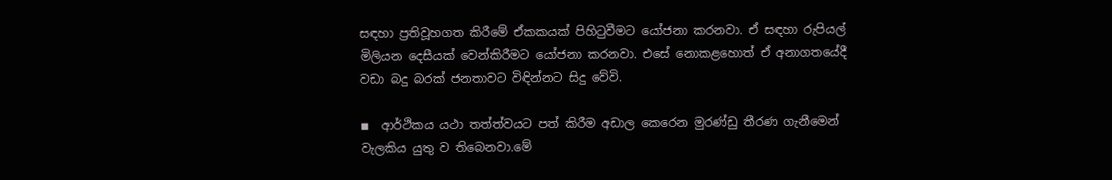සඳහා ප්‍රතිවූහගත කිරීමේ ඒකකයක් පිහිටුවීමට යෝජනා කරනවා. ඒ සඳහා රුපියල් මිලියන දෙසීයක් වෙන්කිරීමට යෝජනා කරනවා. එසේ නොකළහොත් ඒ අනාගතයේදී වඩා බදු බරක් ජනතාවට විඳින්නට සිදු වේවි.

◾  ආර්ථිකය යථා තත්ත්වයට පත් කිරීම අඩාල කෙරෙන මුරණ්ඩු තීරණ ගැනීමෙන් වැලකිය යුතු ව තිබෙනවා.මේ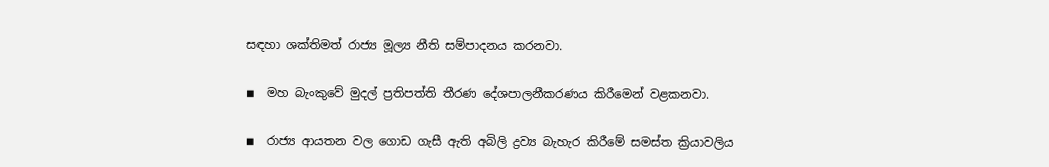සඳහා ශක්තිමත් රාජ්‍ය මූල්‍ය නීති සම්පාදනය කරනවා.

◾  මහ බැංකුවේ මුදල් ප්‍රතිපත්ති තීරණ දේශපාලනීකරණය කිරීමෙන් වළකනවා.

◾  රාජ්‍ය ආයතන වල ගොඩ ගැසී ඇති අබිලි ද්‍රව්‍ය බැහැර කිරීමේ සමස්ත ක්‍රියාවලිය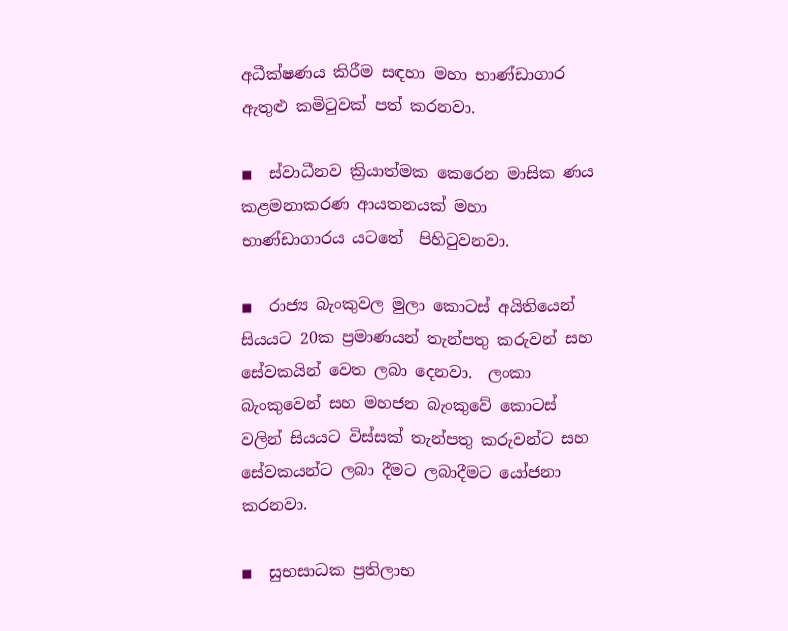අධීක්ෂණය කිරීම සඳහා මහා භාණ්ඩාගාර ඇතුළු කමිටුවක් පත් කරනවා.

◾  ස්වාධීනව ක්‍රියාත්මක කෙරෙන මාසික ණය කළමනාකරණ ආයතනයක් මහා භාණ්ඩාගාරය යටතේ  පිහිටුවනවා.

◾  රාජ්‍ය බැංකුවල මුලා කොටස් අයිතියෙන් සියයට 20ක ප්‍රමාණයන් තැන්පතු කරුවන් සහ සේවකයින් වෙත ලබා දෙනවා.  ලංකා බැංකුවෙන් සහ මහජන බැංකුවේ කොටස් වලින් සියයට විස්සක් තැන්පතු කරුවන්ට සහ සේවකයන්ට ලබා දීමට ලබාදීමට යෝජනා කරනවා.

◾  සුභසාධක ප්‍රතිලාභ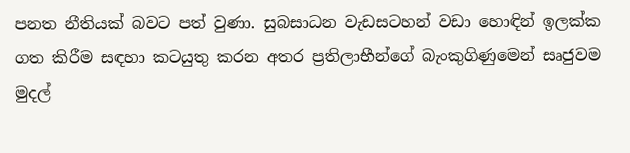පනත නීතියක් බවට පත් වුණා. සුබසාධන වැඩසටහන් වඩා හොඳින් ඉලක්ක ගත කිරීම සඳහා කටයුතු කරන අතර ප්‍රතිලාභීන්ගේ බැංකුගිණුමෙන් සෘජුවම මුදල්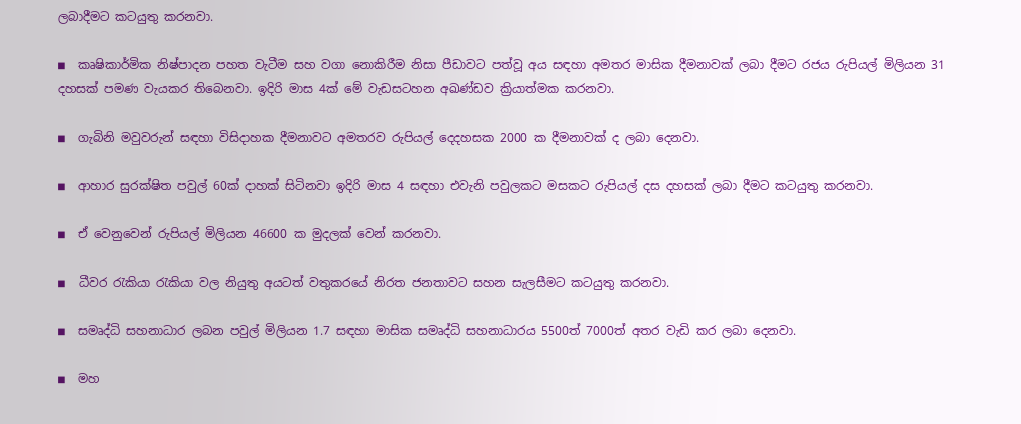ලබාදීමට කටයුතු කරනවා.

◾  කෘෂිකාර්මික නිෂ්පාදන පහත වැටීම සහ වගා නොකිරීම නිසා පීඩාවට පත්වූ අය සඳහා අමතර මාසික දීමනාවක් ලබා දීමට රජය රුපියල් මිලියන 31 දහසක් පමණ වැයකර තිබෙනවා. ඉදිරි මාස 4ක් මේ වැඩසටහන අඛණ්ඩව ක්‍රියාත්මක කරනවා.

◾  ගැබිනි මවුවරුන් සඳහා විසිදාහක දීමනාවට අමතරව රුපියල් දෙදහසක 2000 ක දීමනාවක් ද ලබා දෙනවා.

◾  ආහාර සුරක්ෂිත පවුල් 60ක් දාහක් සිටිනවා ඉදිරි මාස 4 සඳහා එවැනි පවුලකට මසකට රුපියල් දස දහසක් ලබා දීමට කටයුතු කරනවා.

◾  ඒ වෙනුවෙන් රුපියල් මිලියන 46600 ක මුදලක් වෙන් කරනවා.

◾  ධීවර රැකියා රැකියා වල නියුතු අයටත් වතුකරයේ නිරත ජනතාවට සහන සැලසීමට කටයුතු කරනවා.

◾  සමෘද්ධි සහනාධාර ලබන පවුල් මිලියන 1.7 සඳහා මාසික සමෘද්ධි සහනාධාරය 5500ත් 7000ත් අතර වැඩි කර ලබා දෙනවා.

◾  මහ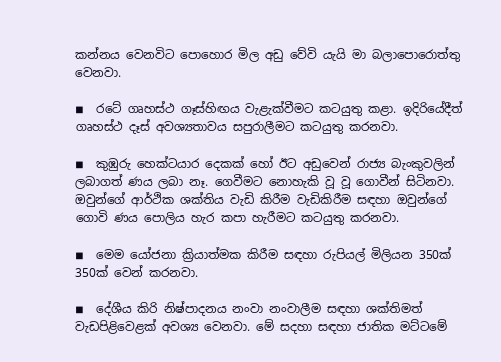කන්නය වෙනවිට පොහොර මිල අඩු වේවි යැයි මා බලාපොරොත්තු වෙනවා.

◾  රටේ ගෘහස්ථ ගෑස්හිඟය වැළැක්වීමට කටයුතු කළා. ඉදිරියේදීත් ගෘහස්ථ දෑස් අවශ්‍යතාවය සපුරාලීමට කටයුතු කරනවා.

◾  කුඹුරු හෙක්ටයාර දෙකක් හෝ ඊට අඩුවෙන් රාජ්‍ය බැංකුවලින් ලබාගත් ණය ලබා නෑ. ගෙවීමට නොහැකි වූ වූ ගොවීන් සිටිනවා. ඔවුන්ගේ ආර්ථික ශක්තිය වැඩි කිරීම වැඩිකිරීම සඳහා ඔවුන්ගේ ගොවි ණය පොලිය හැර කපා හැරීමට කටයුතු කරනවා.

◾  මෙම යෝජනා ක්‍රියාත්මක කිරීම සඳහා රුපියල් මිලියන 350ක් 350ක් වෙන් කරනවා.

◾  දේශීය කිරි නිෂ්පාදනය නංවා නංවාලීම සඳහා ශක්තිමත් වැඩපිළිවෙළක් අවශ්‍ය වෙනවා. මේ සදහා සඳහා ජාතික මට්ටමේ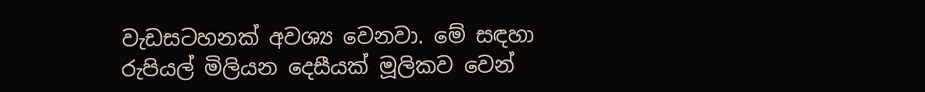වැඩසටහනක් අවශ්‍ය වෙනවා. මේ සඳහා රුපියල් මිලියන දෙසීයක් මූලිකව වෙන්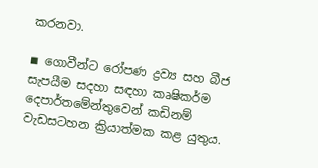කරනවා.

◾ ගොවීන්ට රෝපණ ද්‍රව්‍ය සහ බීජ සැපයීම සදහා සඳහා කෘෂිකර්ම දෙපාර්තමේන්තුවෙන් කඩිනම් වැඩසටහන ක්‍රියාත්මක කළ යුතුය.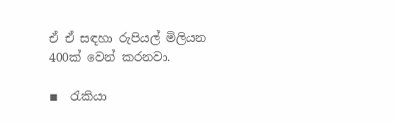ඒ ඒ සඳහා රුපියල් මිලියන 400ක් වෙන් කරනවා.

◾  රැකියා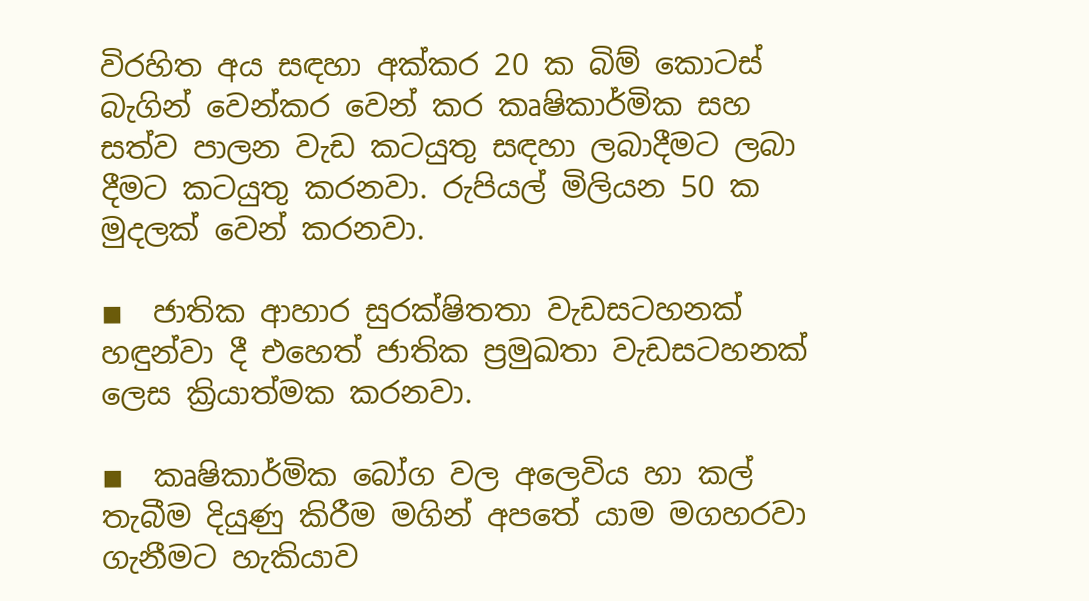විරහිත අය සඳහා අක්කර 20 ක බිම් කොටස් බැගින් වෙන්කර වෙන් කර කෘෂිකාර්මික සහ සත්ව පාලන වැඩ කටයුතු සඳහා ලබාදීමට ලබා දීමට කටයුතු කරනවා. රුපියල් මිලියන 50 ක මුදලක් වෙන් කරනවා.

◾  ජාතික ආහාර සුරක්ෂිතතා වැඩසටහනක් හඳුන්වා දී එහෙත් ජාතික ප්‍රමුඛතා වැඩසටහනක් ලෙස ක්‍රියාත්මක කරනවා.

◾  කෘෂිකාර්මික බෝග වල අලෙවිය හා කල් තැබීම දියුණු කිරීම මගින් අපතේ යාම මගහරවා ගැනීමට හැකියාව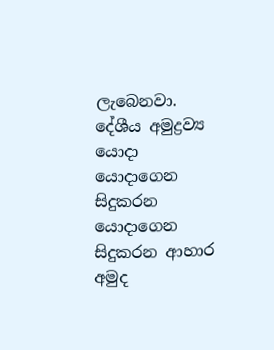ලැබෙනවා. දේශීය අමුද්‍රව්‍ය යොදා යොදාගෙන සිදුකරන යොදාගෙන සිදුකරන ආහාර අමුද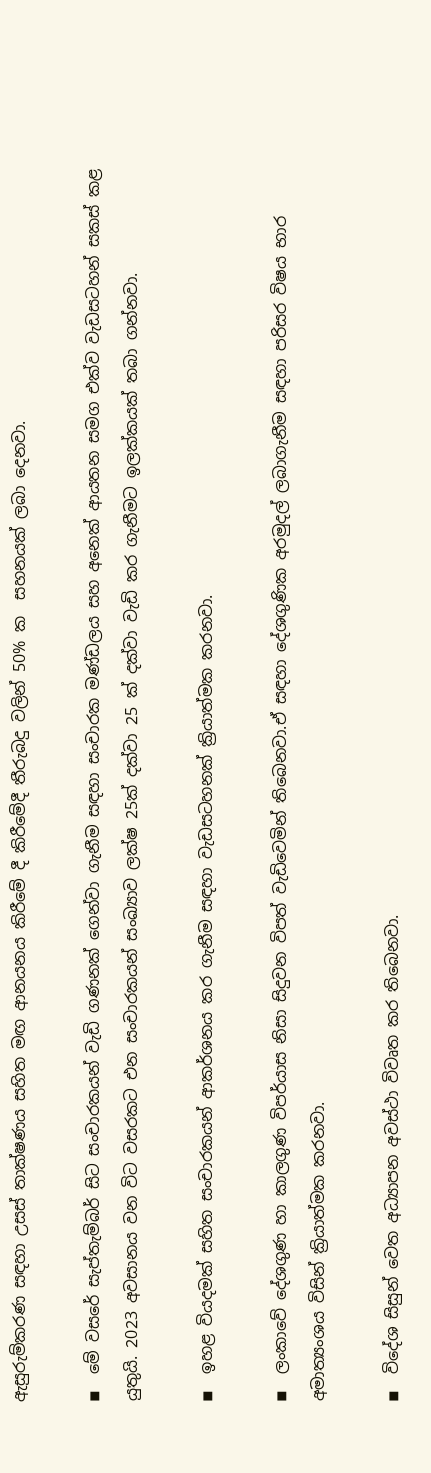ඇසුරුම්කරණ සඳහා උසස් තාක්ෂණය සහිත මඟ ආනයනය කිරීමේ දී කිරීමේදී තීරුබදු වලින් 50% ක  සහනයක් ලබා දෙනවා.

◾  මේ වසරේ සැප්තැම්බර් සිට සංචාරකයන් වැඩි ගණනක් ගෙන්වා ගැනීම සඳහා සංචාරක මණ්ඩලය සහ අනෙක් ආයතන සමග එක්ව වැඩසටහන් සකස් කළ යුතුයි. 2023 අවසානය වන විට වසරකට එන සංචාරකයන් සංඛ්‍යාව ලක්ෂ 25ක් දක්වා 25 ක් දක්වා වැඩි කර ගැනීමට ඉලක්කයක් තබා ගන්නවා.

◾  ඉහළ වියදමක් සහිත සංචාරකයන් ආකර්ශනය කර ගැනීම සඳහා වැඩසටහනක් ක්‍රියාත්මක කරනවා.

◾  ලංකාවේ දේශගුණ හා කාලගුණ විපර්යාස නිසා සිදුවන විපත් වැඩිවෙමින් තිබෙනවා.ඒ සඳහා දේශගුණික අරමුදල් ලබාගැනීම සඳහා පරිසර විෂය භාර අමාත්‍යංශය විසින් ක්‍රියාත්මක කරනවා.

◾  විදේශ සිසුන් වෙත අධ්‍යාපන අවස්ථා විවෘත කර තිබෙනවා.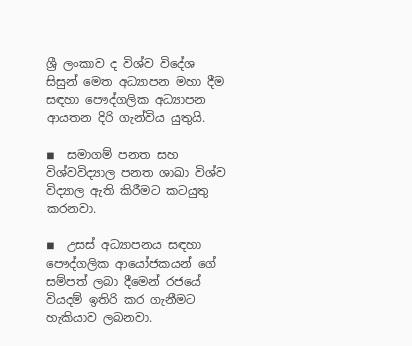ශ්‍රී ලංකාව ද විශ්ව විදේශ සිසුන් මෙත අධ්‍යාපන මහා දීම සඳහා පෞද්ගලික අධ්‍යාපන ආයතන දිරි ගැන්විය යුතුයි.

◾  සමාගම් පනත සහ විශ්වවිද්‍යාල පනත ශාඛා විශ්ව විද්‍යාල ඇති කිරීමට කටයුතු කරනවා.

◾  උසස් අධ්‍යාපනය සඳහා පෞද්ගලික ආයෝජකයන් ගේ සම්පත් ලබා දීමෙන් රජයේ වියදම් ඉතිරි කර ගැනීමට හැකියාව ලබනවා.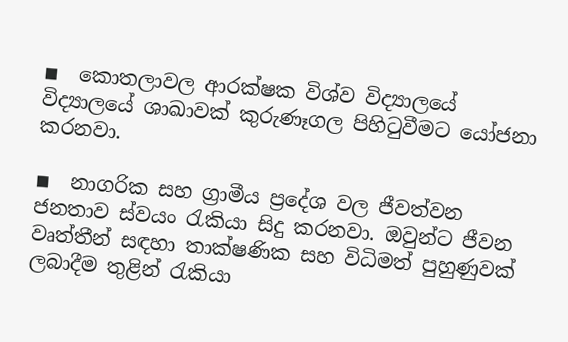◾  කොතලාවල ආරක්ෂක විශ්ව විද්‍යාලයේ විද්‍යාලයේ ශාඛාවක් කුරුණෑගල පිහිටුවීමට යෝජනා කරනවා.

◾  නාගරික සහ ග්‍රාමීය ප්‍රදේශ වල ජීවත්වන ජනතාව ස්වයං රැකියා සිදු කරනවා. ඔවුන්ට ජීවන වෘත්තීන් සඳහා තාක්ෂණික සහ විධිමත් පුහුණුවක් ලබාදීම තුළින් රැකියා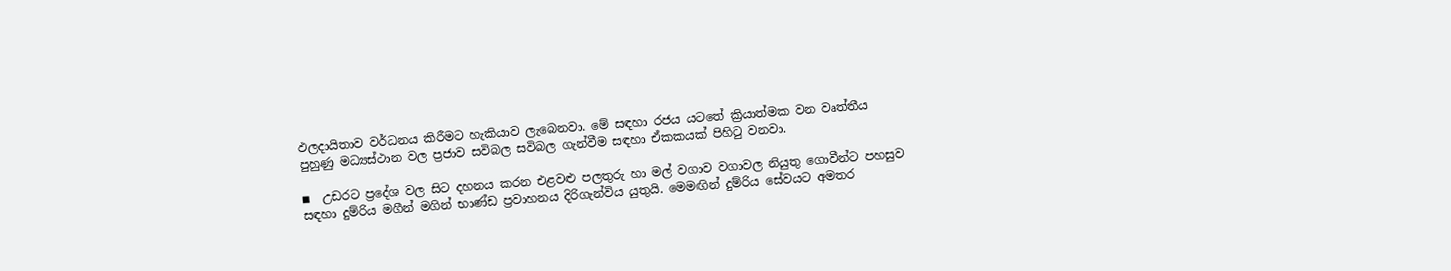ඵලදායිතාව වර්ධනය කිරීමට හැකියාව ලැබෙනවා. මේ සඳහා රජය යටතේ ක්‍රියාත්මක වන වෘත්තීය පුහුණු මධ්‍යස්ථාන වල ප්‍රජාව සවිබල සවිබල ගැන්වීම සඳහා ඒකකයක් පිහිටු වනවා.

◾  උඩරට ප්‍රදේශ වල සිට දහනය කරන එළවළු පලතුරු හා මල් වගාව වගාවල නියුතු ගොවීන්ට පහසුව සඳහා දුම්රිය මගීන් මගින් භාණ්ඩ ප්‍රවාහනය දිරිගැන්විය යුතුයි. මෙමඟින් දුම්රිය සේවයට අමතර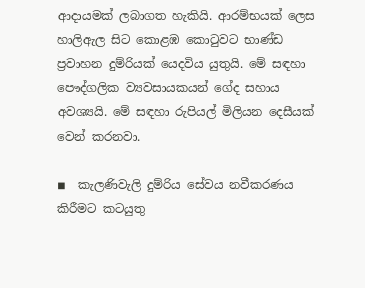ආදායමක් ලබාගත හැකියි. ආරම්භයක් ලෙස හාලිඇල සිට කොළඹ කොටුවට භාණ්ඩ ප්‍රවාහන දුම්රියක් යෙදවිය යුතුයි. මේ සඳහා පෞද්ගලික ව්‍යවසායකයන් ගේද සහාය අවශ්‍යයි. මේ සඳහා රුපියල් මිලියන දෙසීයක් වෙන් කරනවා.

◾  කැලණිවැලි දුම්රිය සේවය නවීකරණය කිරීමට කටයුතු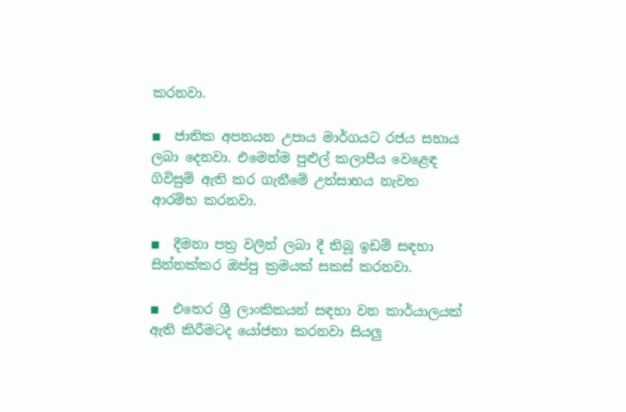කරනවා.

◾  ජාතික අපනයන උපාය මාර්ගයට රජය සහාය ලබා දෙනවා. එමෙන්ම පුළුල් කලාපීය වෙළෙඳ ගිවිසුම් ඇති කර ගැනීමේ උත්සාහය නැවත ආරම්භ කරනවා.

◾  දීමනා පත්‍ර වලින් ලබා දී තිබූ ඉඩම් සඳහා සින්නක්කර ඔප්පු ක්‍රමයක් සකස් කරනවා.

◾  එතෙර ශ්‍රී ලාංකිකයන් සඳහා වන කාර්යාලයක් ඇති කිරීමටද යෝජනා කරනවා සියලු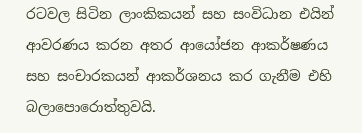රටවල සිටින ලාංකිකයන් සහ සංවිධාන එයින් ආවරණය කරන අතර ආයෝජන ආකර්ෂණය සහ සංචාරකයන් ආකර්ශනය කර ගැනීම එහි බලාපොරොත්තුවයි.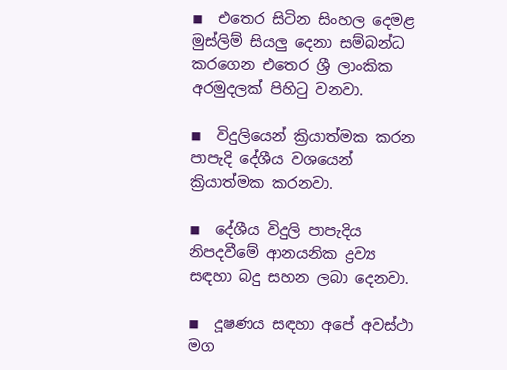◾  එතෙර සිටින සිංහල දෙමළ මුස්ලිම් සියලු දෙනා සම්බන්ධ කරගෙන එතෙර ශ්‍රී ලාංකික අරමුදලක් පිහිටු වනවා.

◾  විදුලියෙන් ක්‍රියාත්මක කරන පාපැදි දේශීය වශයෙන් ක්‍රියාත්මක කරනවා.

◾  දේශීය විදුලි පාපැදිය නිපදවීමේ ආනයනික ද්‍රව්‍ය සඳහා බදු සහන ලබා දෙනවා.

◾  දූෂණය සඳහා අපේ අවස්ථා මග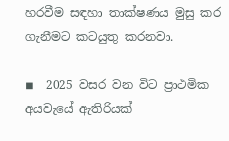හරවීම සඳහා තාක්ෂණය මුසු කර ගැනීමට කටයුතු කරනවා.

◾  2025 වසර වන විට ප්‍රාථමික අයවැයේ ඇතිරියක්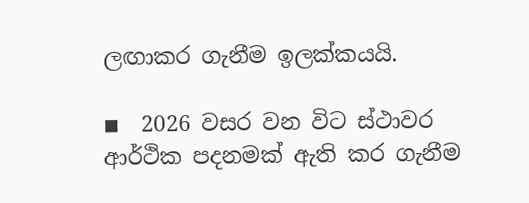ලඟාකර ගැනීම ඉලක්කයයි.

◾  2026 වසර වන විට ස්ථාවර ආර්ථික පදනමක් ඇති කර ගැනීම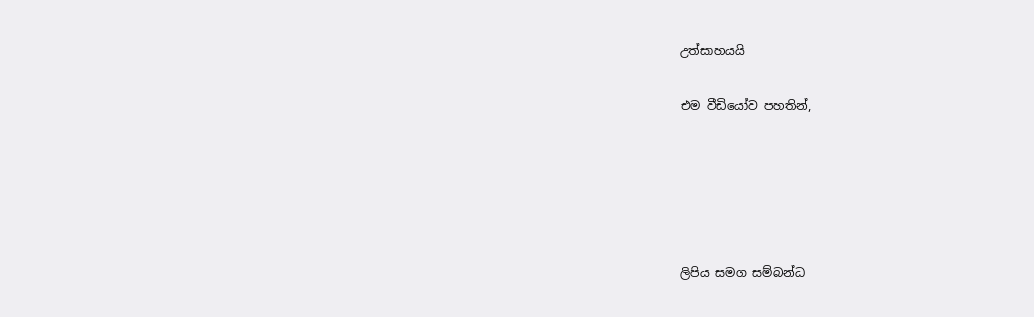උත්සාහයයි

එම වීඩියෝව පහතින්,





ලිපිය සමග සම්බන්ධ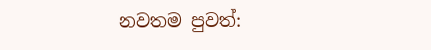නවතම පුවත්: